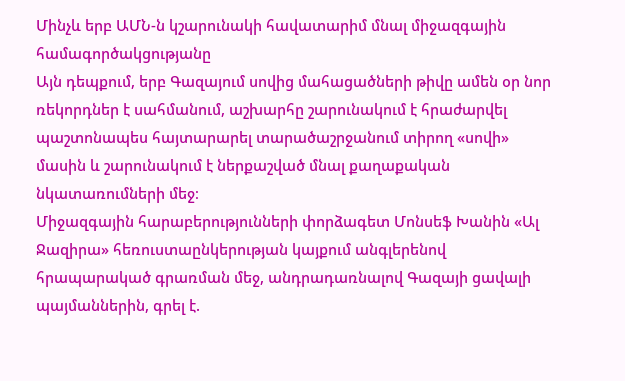Մինչև երբ ԱՄՆ-ն կշարունակի հավատարիմ մնալ միջազգային համագործակցությանը
Այն դեպքում, երբ Գազայում սովից մահացածների թիվը ամեն օր նոր ռեկորդներ է սահմանում, աշխարհը շարունակում է հրաժարվել պաշտոնապես հայտարարել տարածաշրջանում տիրող «սովի» մասին և շարունակում է ներքաշված մնալ քաղաքական նկատառումների մեջ։
Միջազգային հարաբերությունների փորձագետ Մոնսեֆ Խանին «Ալ Ջազիրա» հեռուստաընկերության կայքում անգլերենով հրապարակած գրառման մեջ, անդրադառնալով Գազայի ցավալի պայմաններին, գրել է.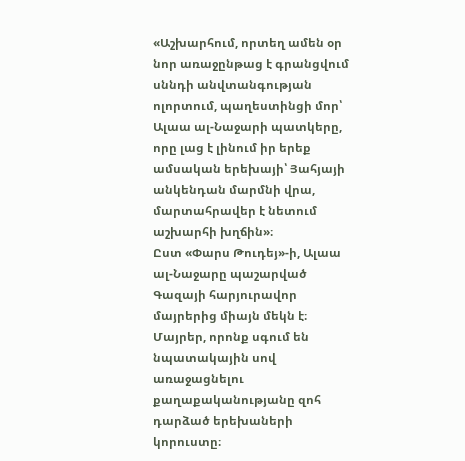«Աշխարհում, որտեղ ամեն օր նոր առաջընթաց է գրանցվում սննդի անվտանգության ոլորտում, պաղեստինցի մոր՝ Ալաա ալ-Նաջարի պատկերը, որը լաց է լինում իր երեք ամսական երեխայի՝ Յահյայի անկենդան մարմնի վրա, մարտահրավեր է նետում աշխարհի խղճին»։
Ըստ «Փարս Թուդեյ»-ի, Ալաա ալ-Նաջարը պաշարված Գազայի հարյուրավոր մայրերից միայն մեկն է։ Մայրեր, որոնք սգում են նպատակային սով առաջացնելու քաղաքականությանը զոհ դարձած երեխաների կորուստը։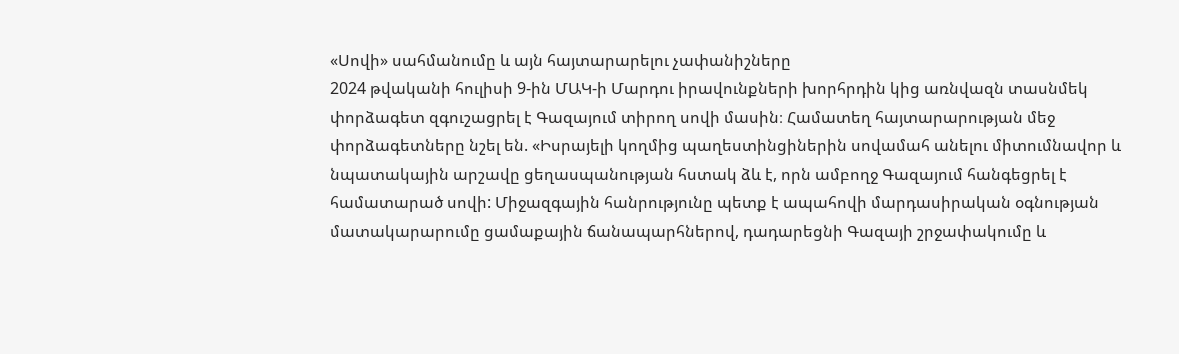«Սովի» սահմանումը և այն հայտարարելու չափանիշները
2024 թվականի հուլիսի 9-ին ՄԱԿ-ի Մարդու իրավունքների խորհրդին կից առնվազն տասնմեկ փորձագետ զգուշացրել է Գազայում տիրող սովի մասին։ Համատեղ հայտարարության մեջ փորձագետները նշել են. «Իսրայելի կողմից պաղեստինցիներին սովամահ անելու միտումնավոր և նպատակային արշավը ցեղասպանության հստակ ձև է, որն ամբողջ Գազայում հանգեցրել է համատարած սովի: Միջազգային հանրությունը պետք է ապահովի մարդասիրական օգնության մատակարարումը ցամաքային ճանապարհներով, դադարեցնի Գազայի շրջափակումը և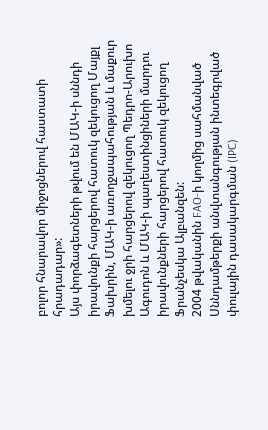բոլոր հնարավոր միջոցներով հաստատի հրադադար»:
Այս փորձագետների թվում են ՄԱԿ-ի սննդի իրավունքի հարցերով հատուկ զեկուցող Մայքլ Ֆախրին, ՄԱԿ-ի առողջապահության և մաքուր խմելու ջրի հարցերով զեկուցող Պեդրո-Արուխո Ագուդոն և ՄԱԿ-ի պաղեստինցիների մարդու իրավունքների հարցերով հատուկ զեկուցող Ֆրանչեսկա Ալբանզեն:
2004 թվականին FAO-ի կողմից սահմանված Սննդամթերքի անվտանգության ինտեգրված փուլային դասակարգման (IPC)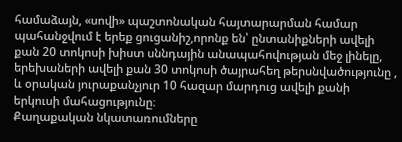համաձայն, «սովի» պաշտոնական հայտարարման համար պահանջվում է երեք ցուցանիշ,որոնք են՝ ընտանիքների ավելի քան 20 տոկոսի խիստ սննդային անապահովության մեջ լինելը, երեխաների ավելի քան 30 տոկոսի ծայրահեղ թերսնվածությունը , և օրական յուրաքանչյուր 10 հազար մարդուց ավելի քանի երկուսի մահացությունը։
Քաղաքական նկատառումները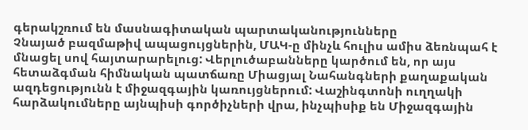գերակշռում են մասնագիտական պարտականությունները
Չնայած բազմաթիվ ապացույցներին, ՄԱԿ-ը մինչև հուլիս ամիս ձեռնպահ է մնացել սով հայտարարելուց: Վերլուծաբանները կարծում են, որ այս հետաձգման հիմնական պատճառը Միացյալ Նահանգների քաղաքական ազդեցությունն է միջազգային կառույցներում: Վաշինգտոնի ուղղակի հարձակումները այնպիսի գործիչների վրա, ինչպիսիք են Միջազգային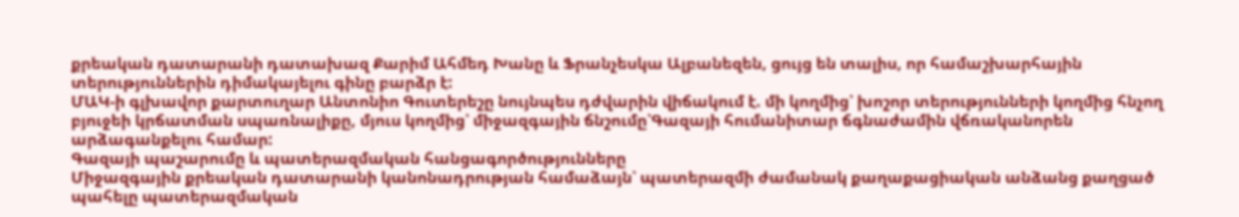քրեական դատարանի դատախազ Քարիմ Ահմեդ Խանը և Ֆրանչեսկա Ալբանեզեն, ցույց են տալիս, որ համաշխարհային տերություններին դիմակայելու գինը բարձր է:
ՄԱԿ-ի գլխավոր քարտուղար Անտոնիո Գուտերեշը նույնպես դժվարին վիճակում է. մի կողմից՝ խոշոր տերությունների կողմից հնչող բյուջեի կրճատման սպառնալիքը, մյուս կողմից՝ միջազգային ճնշումը՝Գազայի հումանիտար ճգնաժամին վճռականորեն արձագանքելու համար:
Գազայի պաշարումը և պատերազմական հանցագործությունները
Միջազգային քրեական դատարանի կանոնադրության համաձայն՝ պատերազմի ժամանակ քաղաքացիական անձանց քաղցած պահելը պատերազմական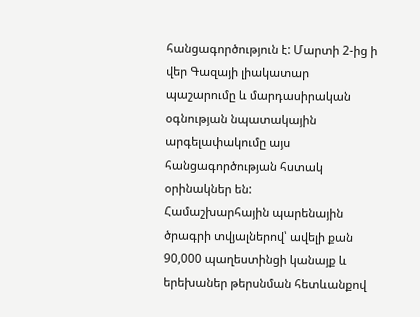հանցագործություն է: Մարտի 2-ից ի վեր Գազայի լիակատար պաշարումը և մարդասիրական օգնության նպատակային արգելափակումը այս հանցագործության հստակ օրինակներ են:
Համաշխարհային պարենային ծրագրի տվյալներով՝ ավելի քան 90,000 պաղեստինցի կանայք և երեխաներ թերսնման հետևանքով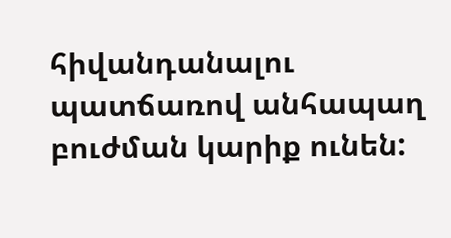հիվանդանալու պատճառով անհապաղ բուժման կարիք ունեն: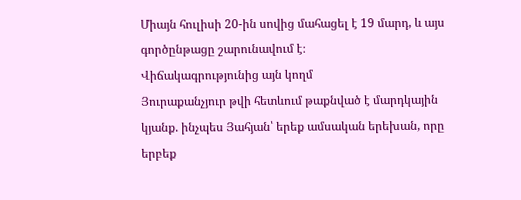Միայն հուլիսի 20-ին սովից մահացել է 19 մարդ, և այս գործընթացը շարունավում է։
Վիճակագրությունից այն կողմ
Յուրաքանչյուր թվի հետևում թաքնված է մարդկային կյանք. ինչպես Յահյան՝ երեք ամսական երեխան, որը երբեք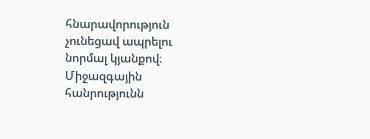հնարավորություն չունեցավ ապրելու նորմալ կյանքով։ Միջազգային հանրությունն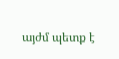այժմ պետք է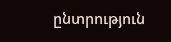ընտրություն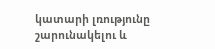կատարի լռությունը շարունակելու և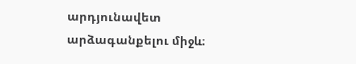արդյունավետ արձագանքելու միջև։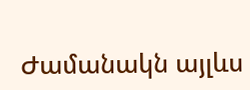Ժամանակն այլևս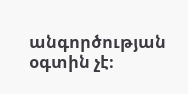անգործության օգտին չէ։